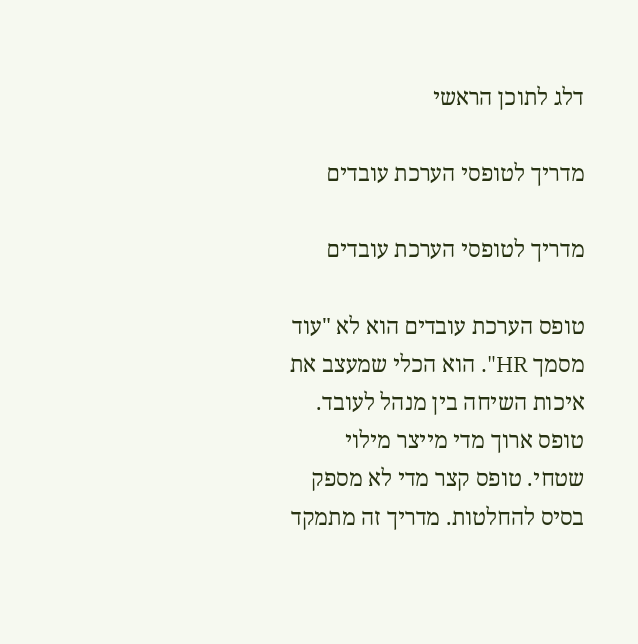דלג לתוכן הראשי

מדריך לטופסי הערכת עובדים

מדריך לטופסי הערכת עובדים

טופס הערכת עובדים הוא לא "עוד מסמך HR". הוא הכלי שמעצב את איכות השיחה בין מנהל לעובד. טופס ארוך מדי מייצר מילוי שטחי. טופס קצר מדי לא מספק בסיס להחלטות. מדריך זה מתמקד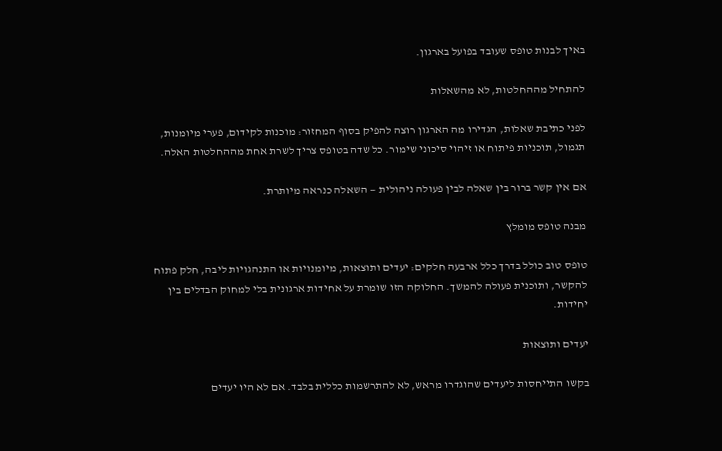באיך לבנות טופס שעובד בפועל בארגון.

להתחיל מההחלטות, לא מהשאלות

לפני כתיבת שאלות, הגדירו מה הארגון רוצה להפיק בסוף המחזור: מוכנות לקידום, פערי מיומנות, תגמול, תוכניות פיתוח או זיהוי סיכוני שימור. כל שדה בטופס צריך לשרת אחת מההחלטות האלה.

אם אין קשר ברור בין שאלה לבין פעולה ניהולית — השאלה כנראה מיותרת.

מבנה טופס מומלץ

טופס טוב כולל בדרך כלל ארבעה חלקים: יעדים ותוצאות, מיומנויות או התנהגויות ליבה, חלק פתוח להקשר, ותוכנית פעולה להמשך. החלוקה הזו שומרת על אחידות ארגונית בלי למחוק הבדלים בין יחידות.

יעדים ותוצאות

בקשו התייחסות ליעדים שהוגדרו מראש, לא להתרשמות כללית בלבד. אם לא היו יעדים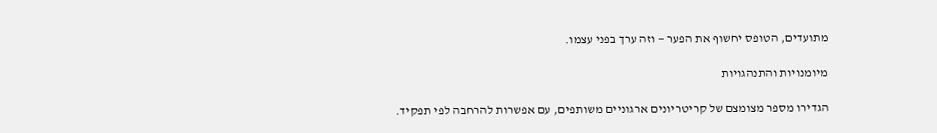מתועדים, הטופס יחשוף את הפער — וזה ערך בפני עצמו.

מיומנויות והתנהגויות

הגדירו מספר מצומצם של קריטריונים ארגוניים משותפים, עם אפשרות להרחבה לפי תפקיד.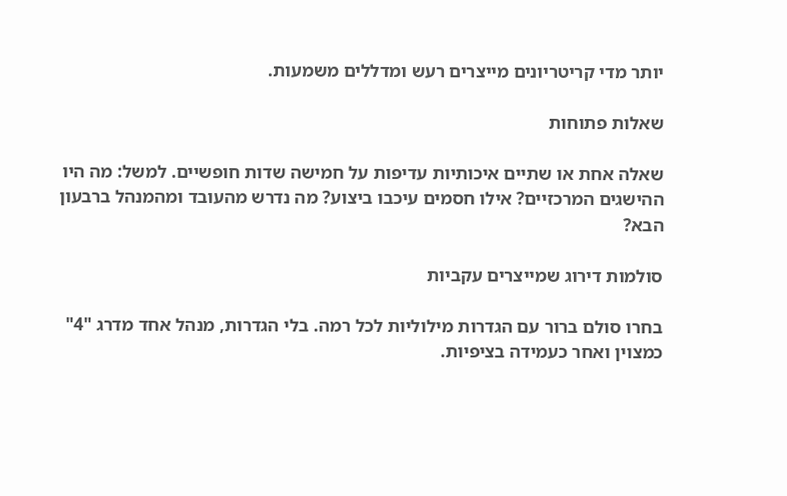יותר מדי קריטריונים מייצרים רעש ומדללים משמעות.

שאלות פתוחות

שאלה אחת או שתיים איכותיות עדיפות על חמישה שדות חופשיים. למשל: מה היו ההישגים המרכזיים? אילו חסמים עיכבו ביצוע? מה נדרש מהעובד ומהמנהל ברבעון הבא?

סולמות דירוג שמייצרים עקביות

בחרו סולם ברור עם הגדרות מילוליות לכל רמה. בלי הגדרות, מנהל אחד מדרג "4" כמצוין ואחר כעמידה בציפיות.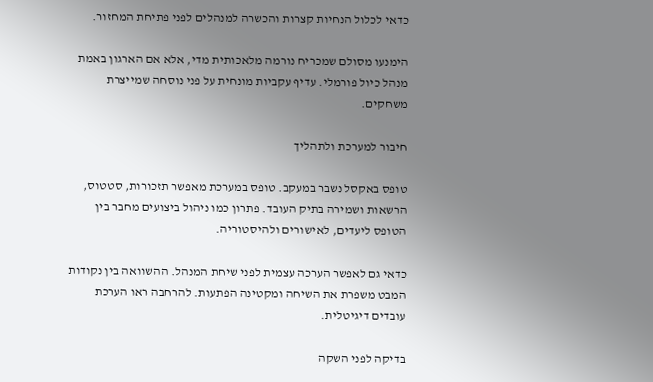כדאי לכלול הנחיות קצרות והכשרה למנהלים לפני פתיחת המחזור.

הימנעו מסולם שמכריח נורמה מלאכותית מדי, אלא אם הארגון באמת מנהל כיול פורמלי. עדיף עקביות מונחית על פני נוסחה שמייצרת משחקים.

חיבור למערכת ולתהליך

טופס באקסל נשבר במעקב. טופס במערכת מאפשר תזכורות, סטטוס, הרשאות ושמירה בתיק העובד. פתרון כמו ניהול ביצועים מחבר בין הטופס ליעדים, לאישורים ולהיסטוריה.

כדאי גם לאפשר הערכה עצמית לפני שיחת המנהל. ההשוואה בין נקודות המבט משפרת את השיחה ומקטינה הפתעות. להרחבה ראו הערכת עובדים דיגיטלית.

בדיקה לפני השקה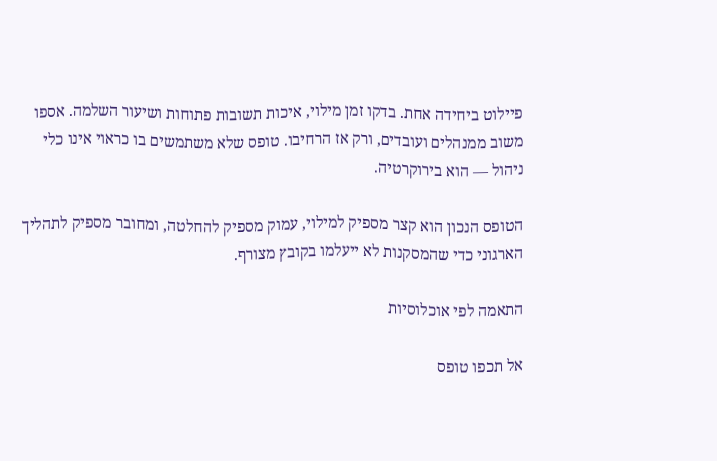פיילוט ביחידה אחת. בדקו זמן מילוי, איכות תשובות פתוחות ושיעור השלמה. אספו משוב ממנהלים ועובדים, ורק אז הרחיבו. טופס שלא משתמשים בו כראוי אינו כלי ניהול — הוא בירוקרטיה.

הטופס הנכון הוא קצר מספיק למילוי, עמוק מספיק להחלטה, ומחובר מספיק לתהליך הארגוני כדי שהמסקנות לא ייעלמו בקובץ מצורף.

התאמה לפי אוכלוסיות

אל תכפו טופס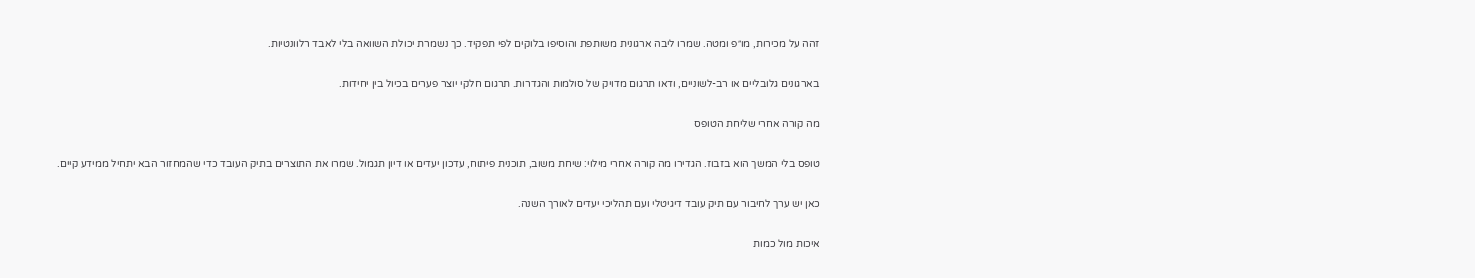זהה על מכירות, מו״פ ומטה. שמרו ליבה ארגונית משותפת והוסיפו בלוקים לפי תפקיד. כך נשמרת יכולת השוואה בלי לאבד רלוונטיות.

בארגונים גלובליים או רב-לשוניים, ודאו תרגום מדויק של סולמות והגדרות. תרגום חלקי יוצר פערים בכיול בין יחידות.

מה קורה אחרי שליחת הטופס

טופס בלי המשך הוא בזבוז. הגדירו מה קורה אחרי מילוי: שיחת משוב, תוכנית פיתוח, עדכון יעדים או דיון תגמול. שמרו את התוצרים בתיק העובד כדי שהמחזור הבא יתחיל ממידע קיים.

כאן יש ערך לחיבור עם תיק עובד דיגיטלי ועם תהליכי יעדים לאורך השנה.

איכות מול כמות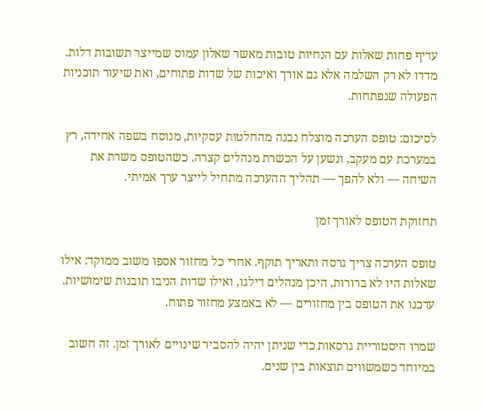עדיף פחות שאלות עם הנחיות טובות מאשר שאלון עמוס שמייצר תשובות דלות. מדדו לא רק השלמה אלא גם אורך ואיכות של שדות פתוחים, ואת שיעור תוכניות הפעולה שנפתחות.

לסיכום: טופס הערכה מוצלח נבנה מהחלטות עסקיות, מנוסח בשפה אחידה, רץ במערכת עם מעקב, ונשען על הכשרת מנהלים קצרה. כשהטופס משרת את השיחה — ולא להפך — תהליך ההערכה מתחיל לייצר ערך אמיתי.

תחזוקת הטופס לאורך זמן

טופס הערכה צריך גרסה ותאריך תוקף. אחרי כל מחזור אספו משוב ממוקד: אילו שאלות היו לא ברורות, היכן מנהלים דילגו, ואילו שדות הניבו תובנות שימושיות. עדכנו את הטופס בין מחזורים — לא באמצע מחזור פתוח.

שמרו היסטוריית גרסאות כדי שניתן יהיה להסביר שינויים לאורך זמן. זה חשוב במיוחד כשמשווים תוצאות בין שנים.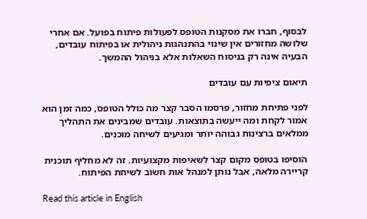לבסוף, חברו את מסקנות הטופס לפעולות פיתוח בפועל. אם אחרי שלושה מחזורים אין שינוי בהתנהגות ניהולית או בפיתוח עובדים, הבעיה אינה רק בניסוח השאלות אלא בניהול ההמשך.

תיאום ציפיות עם עובדים

לפני פתיחת מחזור, פרסמו הסבר קצר מה כולל הטופס, כמה זמן הוא אמור לקחת ומה ייעשה בתוצאות. עובדים שמבינים את התהליך ממלאים ברצינות גבוהה יותר ומגיעים לשיחה מוכנים.

הוסיפו בטופס מקום קצר לשאיפות מקצועיות. זה לא מחליף תוכנית קריירה מלאה, אבל נותן למנהל אות חשוב לשיחת הפיתוח.

Read this article in English